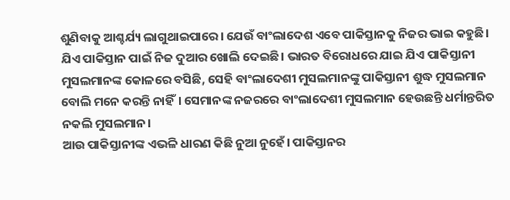ଶୁଣିବାକୁ ଆଶ୍ଚର୍ଯ୍ୟ ଲାଗୁଥାଇପାରେ। ଯେଉଁ ବାଂଲାଦେଶ ଏବେ ପାକିସ୍ତାନକୁ ନିଜର ଭାଇ କହୁଛି। ଯିଏ ପାକିସ୍ତାନ ପାଇଁ ନିଜ ଦୁଆର ଖୋଲି ଦେଇଛି। ଭାରତ ବିରୋଧରେ ଯାଇ ଯିଏ ପାକିସ୍ତାନୀ ମୁସଲମାନଙ୍କ କୋଳରେ ବସିଛି, ସେହି ବାଂଲାଦେଶୀ ମୁସଲମାନଙ୍କୁ ପାକିସ୍ତାନୀ ଶୁଦ୍ଧ ମୁସଲମାନ ବୋଲି ମନେ କରନ୍ତି ନାହିଁ। ସେମାନଙ୍କ ନଜରରେ ବାଂଲାଦେଶୀ ମୁସଲମାନ ହେଉଛନ୍ତି ଧର୍ମାନ୍ତରିତ ନକଲି ମୁସଲମାନ।
ଆଉ ପାକିସ୍ତାନୀଙ୍କ ଏଭଳି ଧାରଣ କିଛି ନୁଆ ନୁହେଁ। ପାକିସ୍ତାନର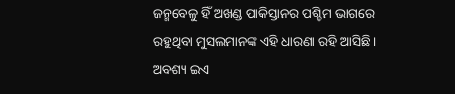ଜନ୍ମବେଳୁ ହିଁ ଅଖଣ୍ଡ ପାକିସ୍ତାନର ପଶ୍ଚିମ ଭାଗରେ ରହୁଥିବା ମୁସଲମାନଙ୍କ ଏହି ଧାରଣା ରହି ଆସିଛି। ଅବଶ୍ୟ ଇଏ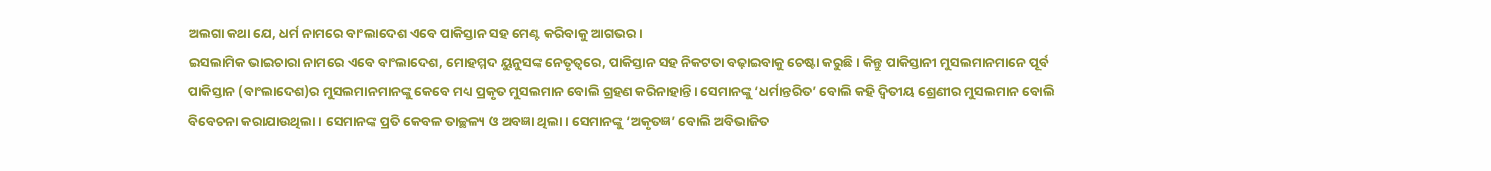ଅଲଗା କଥା ଯେ, ଧର୍ମ ନାମରେ ବାଂଲାଦେଶ ଏବେ ପାକିସ୍ତାନ ସହ ମେଣ୍ଟ କରିବାକୁ ଆଗଭର।
ଇସଲାମିକ ଭାଇଚାରା ନାମରେ ଏବେ ବାଂଲାଦେଶ, ମୋହମ୍ମଦ ୟୁନୁସଙ୍କ ନେତୃତ୍ୱରେ, ପାକିସ୍ତାନ ସହ ନିକଟତା ବଢ଼ାଇବାକୁ ଚେଷ୍ଟା କରୁଛି। କିନ୍ତୁ ପାକିସ୍ତାନୀ ମୁସଲମାନମାନେ ପୂର୍ବ ପାକିସ୍ତାନ (ବାଂଲାଦେଶ)ର ମୁସଲମାନମାନଙ୍କୁ କେବେ ମଧ୍ୟ ପ୍ରକୃତ ମୁସଲମାନ ବୋଲି ଗ୍ରହଣ କରିନାହାନ୍ତି। ସେମାନଙ୍କୁ ‘ଧର୍ମାନ୍ତରିତ’ ବୋଲି କହି ଦ୍ୱିତୀୟ ଶ୍ରେଣୀର ମୁସଲମାନ ବୋଲି ବିବେଚନା କରାଯାଉଥିଲା। ସେମାନଙ୍କ ପ୍ରତି କେବଳ ତାଚ୍ଛଳ୍ୟ ଓ ଅବଜ୍ଞା ଥିଲା। ସେମାନଙ୍କୁ ‘ଅକୃତଜ୍ଞ’ ବୋଲି ଅବିଭାଜିତ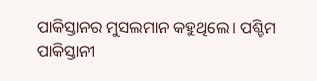ପାକିସ୍ତାନର ମୁସଲମାନ କହୁଥିଲେ। ପଶ୍ଚିମ ପାକିସ୍ତାନୀ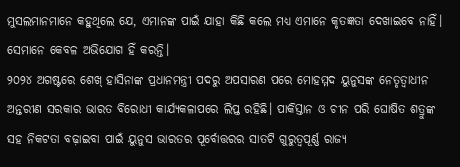ମୁସଲମାନମାନେ କହୁଥିଲେ ଯେ, ଏମାନଙ୍କ ପାଇଁ ଯାହା କିଛି କଲେ ମଧ୍ୟ ଏମାନେ କୃତଜ୍ଞତା ଦେଖାଇବେ ନାହିଁ। ସେମାନେ କେବଳ ଅଭିଯୋଗ ହିଁ କରନ୍ତି।
୨୦୨୪ ଅଗଷ୍ଟରେ ଶେଖ୍ ହାସିନାଙ୍କ ପ୍ରଧାନମନ୍ତ୍ରୀ ପଦରୁ ଅପସାରଣ ପରେ ମୋହମ୍ମଦ ୟୁନୁସଙ୍କ ନେତୃତ୍ୱାଧୀନ ଅନ୍ତରୀଣ ସରକାର ଭାରତ ବିରୋଧୀ କାର୍ଯ୍ୟକଳାପରେ ଲିପ୍ତ ରହିଛି। ପାକିସ୍ତାନ ଓ ଚୀନ ପରି ଘୋଷିତ ଶତ୍ରୁଙ୍କ ସହ ନିକଟତା ବଢ଼ାଇବା ପାଇଁ ୟୁନୁସ ଭାରତର ପୂର୍ବୋତ୍ତରର ସାତଟି ଗୁରୁତ୍ୱପୂର୍ଣ୍ଣ ରାଜ୍ୟ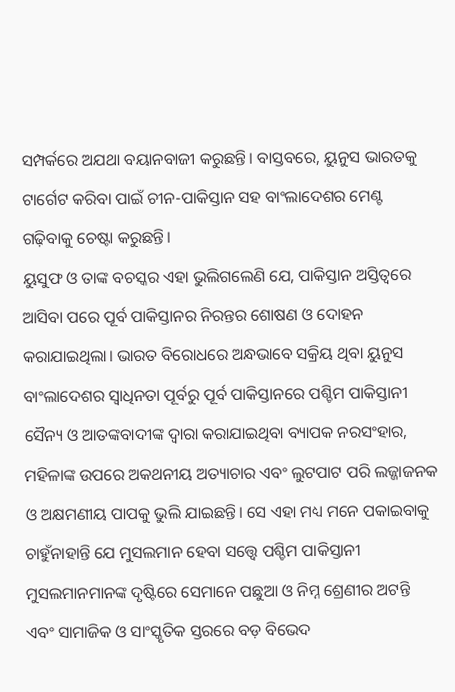ସମ୍ପର୍କରେ ଅଯଥା ବୟାନବାଜୀ କରୁଛନ୍ତି। ବାସ୍ତବରେ, ୟୁନୁସ ଭାରତକୁ ଟାର୍ଗେଟ କରିବା ପାଇଁ ଚୀନ-ପାକିସ୍ତାନ ସହ ବାଂଲାଦେଶର ମେଣ୍ଟ ଗଢ଼ିବାକୁ ଚେଷ୍ଟା କରୁଛନ୍ତି।
ୟୁସୁଫ ଓ ତାଙ୍କ ବଚସ୍କର ଏହା ଭୁଲିଗଲେଣି ଯେ, ପାକିସ୍ତାନ ଅସ୍ତିତ୍ୱରେ ଆସିବା ପରେ ପୂର୍ବ ପାକିସ୍ତାନର ନିରନ୍ତର ଶୋଷଣ ଓ ଦୋହନ କରାଯାଇଥିଲା। ଭାରତ ବିରୋଧରେ ଅନ୍ଧଭାବେ ସକ୍ରିୟ ଥିବା ୟୁନୁସ ବାଂଲାଦେଶର ସ୍ୱାଧିନତା ପୂର୍ବରୁ ପୂର୍ବ ପାକିସ୍ତାନରେ ପଶ୍ଚିମ ପାକିସ୍ତାନୀ ସୈନ୍ୟ ଓ ଆତଙ୍କବାଦୀଙ୍କ ଦ୍ୱାରା କରାଯାଇଥିବା ବ୍ୟାପକ ନରସଂହାର, ମହିଳାଙ୍କ ଉପରେ ଅକଥନୀୟ ଅତ୍ୟାଚାର ଏବଂ ଲୁଟପାଟ ପରି ଲଜ୍ଜାଜନକ ଓ ଅକ୍ଷମଣୀୟ ପାପକୁ ଭୁଲି ଯାଇଛନ୍ତି। ସେ ଏହା ମଧ୍ୟ ମନେ ପକାଇବାକୁ ଚାହୁଁନାହାନ୍ତି ଯେ ମୁସଲମାନ ହେବା ସତ୍ତ୍ୱେ ପଶ୍ଚିମ ପାକିସ୍ତାନୀ ମୁସଲମାନମାନଙ୍କ ଦୃଷ୍ଟିରେ ସେମାନେ ପଛୁଆ ଓ ନିମ୍ନ ଶ୍ରେଣୀର ଅଟନ୍ତି ଏବଂ ସାମାଜିକ ଓ ସାଂସ୍କୃତିକ ସ୍ତରରେ ବଡ଼ ବିଭେଦ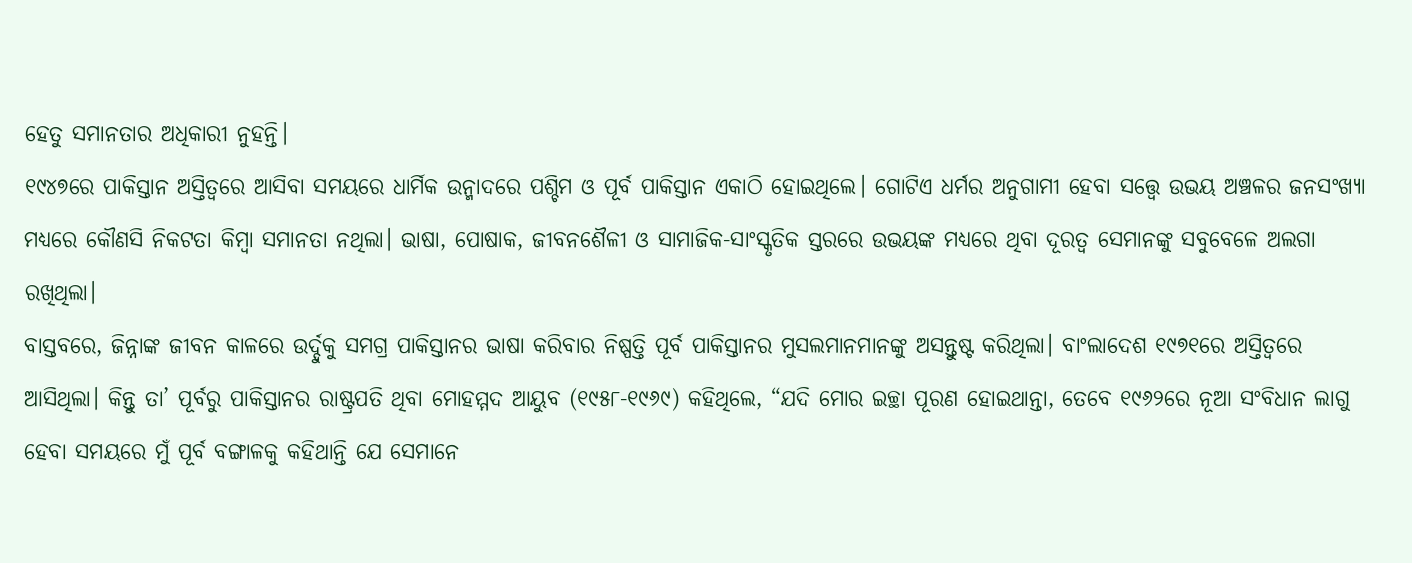ହେତୁ ସମାନତାର ଅଧିକାରୀ ନୁହନ୍ତି।
୧୯୪୭ରେ ପାକିସ୍ତାନ ଅସ୍ତିତ୍ୱରେ ଆସିବା ସମୟରେ ଧାର୍ମିକ ଉନ୍ମାଦରେ ପଶ୍ଚିମ ଓ ପୂର୍ବ ପାକିସ୍ତାନ ଏକାଠି ହୋଇଥିଲେ। ଗୋଟିଏ ଧର୍ମର ଅନୁଗାମୀ ହେବା ସତ୍ତ୍ୱେ ଉଭୟ ଅଞ୍ଚଳର ଜନସଂଖ୍ୟା ମଧ୍ୟରେ କୌଣସି ନିକଟତା କିମ୍ବା ସମାନତା ନଥିଲା। ଭାଷା, ପୋଷାକ, ଜୀବନଶୈଳୀ ଓ ସାମାଜିକ-ସାଂସ୍କୃତିକ ସ୍ତରରେ ଉଭୟଙ୍କ ମଧ୍ୟରେ ଥିବା ଦୂରତ୍ୱ ସେମାନଙ୍କୁ ସବୁବେଳେ ଅଲଗା ରଖିଥିଲା।
ବାସ୍ତବରେ, ଜିନ୍ନାଙ୍କ ଜୀବନ କାଳରେ ଉର୍ଦ୍ଦୁକୁ ସମଗ୍ର ପାକିସ୍ତାନର ଭାଷା କରିବାର ନିଷ୍ପତ୍ତି ପୂର୍ବ ପାକିସ୍ତାନର ମୁସଲମାନମାନଙ୍କୁ ଅସନ୍ତୁଷ୍ଟ କରିଥିଲା। ବାଂଲାଦେଶ ୧୯୭୧ରେ ଅସ୍ତିତ୍ୱରେ ଆସିଥିଲା। କିନ୍ତୁ ତା’ ପୂର୍ବରୁ ପାକିସ୍ତାନର ରାଷ୍ଟ୍ରପତି ଥିବା ମୋହମ୍ମଦ ଆୟୁବ (୧୯୫୮-୧୯୬୯) କହିଥିଲେ, “ଯଦି ମୋର ଇଚ୍ଛା ପୂରଣ ହୋଇଥାନ୍ତା, ତେବେ ୧୯୬୨ରେ ନୂଆ ସଂବିଧାନ ଲାଗୁ ହେବା ସମୟରେ ମୁଁ ପୂର୍ବ ବଙ୍ଗାଳକୁ କହିଥାନ୍ତି ଯେ ସେମାନେ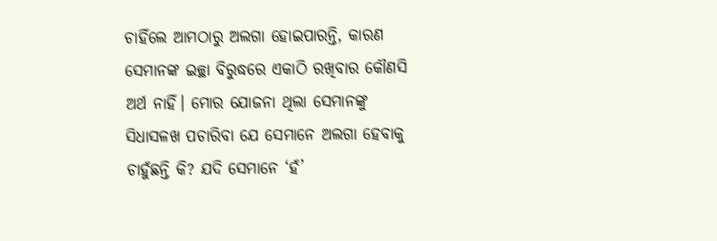ଚାହିଁଲେ ଆମଠାରୁ ଅଲଗା ହୋଇପାରନ୍ତି, କାରଣ ସେମାନଙ୍କ ଇଚ୍ଛା ବିରୁଦ୍ଧରେ ଏକାଠି ରଖିବାର କୌଣସି ଅର୍ଥ ନାହିଁ। ମୋର ଯୋଜନା ଥିଲା ସେମାନଙ୍କୁ ସିଧାସଳଖ ପଚାରିବା ଯେ ସେମାନେ ଅଲଗା ହେବାକୁ ଚାହୁଁଛନ୍ତି କି? ଯଦି ସେମାନେ ‘ହଁ’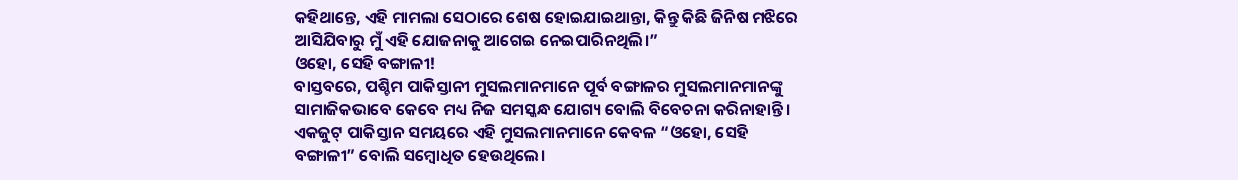କହିଥାନ୍ତେ, ଏହି ମାମଲା ସେଠାରେ ଶେଷ ହୋଇଯାଇଥାନ୍ତା, କିନ୍ତୁ କିଛି ଜିନିଷ ମଝିରେ ଆସିଯିବାରୁ ମୁଁ ଏହି ଯୋଜନାକୁ ଆଗେଇ ନେଇପାରିନଥିଲି।”
ଓହୋ, ସେହି ବଙ୍ଗାଳୀ!
ବାସ୍ତବରେ, ପଶ୍ଚିମ ପାକିସ୍ତାନୀ ମୁସଲମାନମାନେ ପୂର୍ବ ବଙ୍ଗାଳର ମୁସଲମାନମାନଙ୍କୁ ସାମାଜିକଭାବେ କେବେ ମଧ୍ୟ ନିଜ ସମସ୍କନ୍ଧ ଯୋଗ୍ୟ ବୋଲି ବିବେଚନା କରିନାହାନ୍ତି। ଏକଜୁଟ୍ ପାକିସ୍ତାନ ସମୟରେ ଏହି ମୁସଲମାନମାନେ କେବଳ “ଓହୋ, ସେହି ବଙ୍ଗାଳୀ” ବୋଲି ସମ୍ବୋଧିତ ହେଉଥିଲେ।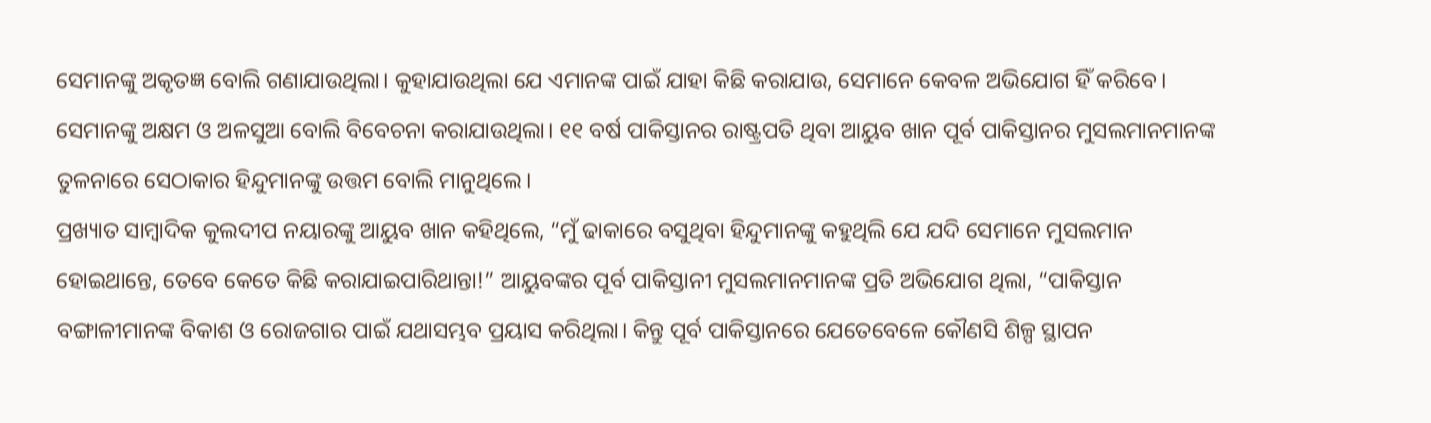ସେମାନଙ୍କୁ ଅକୃତଜ୍ଞ ବୋଲି ଗଣାଯାଉଥିଲା। କୁହାଯାଉଥିଲା ଯେ ଏମାନଙ୍କ ପାଇଁ ଯାହା କିଛି କରାଯାଉ, ସେମାନେ କେବଳ ଅଭିଯୋଗ ହିଁ କରିବେ। ସେମାନଙ୍କୁ ଅକ୍ଷମ ଓ ଅଳସୁଆ ବୋଲି ବିବେଚନା କରାଯାଉଥିଲା। ୧୧ ବର୍ଷ ପାକିସ୍ତାନର ରାଷ୍ଟ୍ରପତି ଥିବା ଆୟୁବ ଖାନ ପୂର୍ବ ପାକିସ୍ତାନର ମୁସଲମାନମାନଙ୍କ ତୁଳନାରେ ସେଠାକାର ହିନ୍ଦୁମାନଙ୍କୁ ଉତ୍ତମ ବୋଲି ମାନୁଥିଲେ।
ପ୍ରଖ୍ୟାତ ସାମ୍ବାଦିକ କୁଲଦୀପ ନୟାରଙ୍କୁ ଆୟୁବ ଖାନ କହିଥିଲେ, “ମୁଁ ଢାକାରେ ବସୁଥିବା ହିନ୍ଦୁମାନଙ୍କୁ କହୁଥିଲି ଯେ ଯଦି ସେମାନେ ମୁସଲମାନ ହୋଇଥାନ୍ତେ, ତେବେ କେତେ କିଛି କରାଯାଇପାରିଥାନ୍ତା!” ଆୟୁବଙ୍କର ପୂର୍ବ ପାକିସ୍ତାନୀ ମୁସଲମାନମାନଙ୍କ ପ୍ରତି ଅଭିଯୋଗ ଥିଲା, “ପାକିସ୍ତାନ ବଙ୍ଗାଳୀମାନଙ୍କ ବିକାଶ ଓ ରୋଜଗାର ପାଇଁ ଯଥାସମ୍ଭବ ପ୍ରୟାସ କରିଥିଲା। କିନ୍ତୁ ପୂର୍ବ ପାକିସ୍ତାନରେ ଯେତେବେଳେ କୌଣସି ଶିଳ୍ପ ସ୍ଥାପନ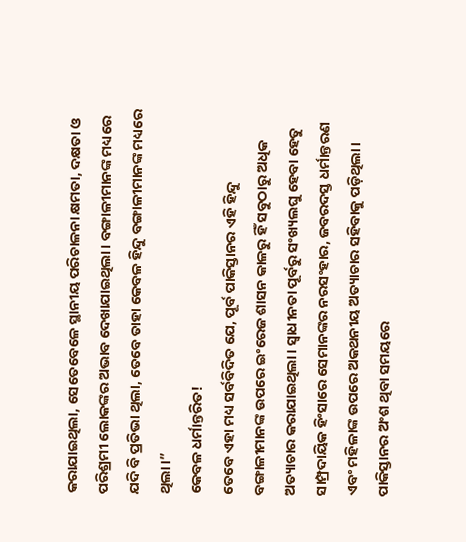କରାଯାଇଥିଲା, ସେତେବେଳେ ସ୍ଥାନୀୟ ପରିଚାଳନା କ୍ଷମତା, ଦକ୍ଷତା ଓ ପରିଶ୍ରମୀ ଲୋକଙ୍କର ଅଭାବ ଦେଖାଯାଇଥିଲା। ବଙ୍ଗାଳୀମାନଙ୍କ ମଧ୍ୟରେ ଯଦି ବି ପ୍ରତିଭା ଥିଲା, ତେବେ ତାହା କେବଳ ହିନ୍ଦୁ ବଙ୍ଗାଳୀମାନଙ୍କ ମଧ୍ୟରେ ଥିଲା।”
କେବଳ ଧର୍ମାନ୍ତରିତ!
ତେବେ ଏହା ମଧ୍ୟ ସର୍ବବିଦିତ ଯେ, ପୂର୍ବ ପାକିସ୍ତାନର ଏହି ହିନ୍ଦୁ ବଙ୍ଗାଳୀମାନଙ୍କ ଉପରେ ଇଂରେଜ ଶାସନ କାଳରୁ ହିଁ ସବୁଠାରୁ ଅଧିକ ଅତ୍ୟାଚାର କରାଯାଇଥିଲା। ସ୍ୱାଧୀନତା ପୂର୍ବରୁ ସଂଖ୍ୟଲଘୁ ହେବା ହେତୁ ସାମ୍ପ୍ରଦାୟିକ ହିଂସାରେ ସେମାନଙ୍କର ନରସଂହାର, ଜବରଦସ୍ତ ଧର୍ମାନ୍ତରଣ ଏବଂ ମହିଳାଙ୍କ ଉପରେ ଅକଥନୀୟ ଅତ୍ୟାଚାର ସହିବାକୁ ପଡ଼ିଥିଲା। ପାକିସ୍ତାନର ଅଂଶ ଥିବା ସମୟରେ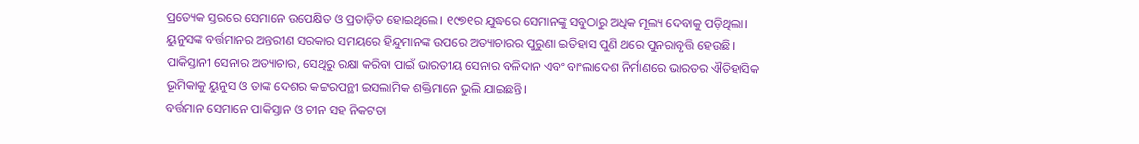ପ୍ରତ୍ୟେକ ସ୍ତରରେ ସେମାନେ ଉପେକ୍ଷିତ ଓ ପ୍ରତାଡ଼ିତ ହୋଇଥିଲେ। ୧୯୭୧ର ଯୁଦ୍ଧରେ ସେମାନଙ୍କୁ ସବୁଠାରୁ ଅଧିକ ମୂଲ୍ୟ ଦେବାକୁ ପଡ଼ିଥିଲା।
ୟୁନୁସଙ୍କ ବର୍ତ୍ତମାନର ଅନ୍ତରୀଣ ସରକାର ସମୟରେ ହିନ୍ଦୁମାନଙ୍କ ଉପରେ ଅତ୍ୟାଚାରର ପୁରୁଣା ଇତିହାସ ପୁଣି ଥରେ ପୁନରାବୃତ୍ତି ହେଉଛି। ପାକିସ୍ତାନୀ ସେନାର ଅତ୍ୟାଚାର, ସେଥିରୁ ରକ୍ଷା କରିବା ପାଇଁ ଭାରତୀୟ ସେନାର ବଳିଦାନ ଏବଂ ବାଂଲାଦେଶ ନିର୍ମାଣରେ ଭାରତର ଐତିହାସିକ ଭୂମିକାକୁ ୟୁନୁସ ଓ ତାଙ୍କ ଦେଶର କଟ୍ଟରପନ୍ଥୀ ଇସଲାମିକ ଶକ୍ତିମାନେ ଭୁଲି ଯାଇଛନ୍ତି।
ବର୍ତ୍ତମାନ ସେମାନେ ପାକିସ୍ତାନ ଓ ଚୀନ ସହ ନିକଟତା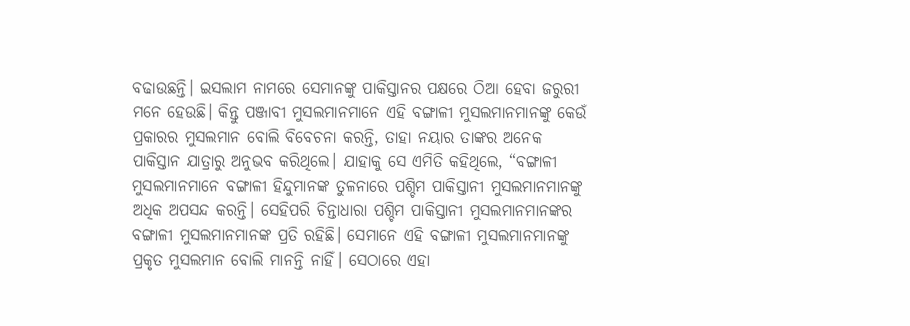ବଢାଉଛନ୍ତି। ଇସଲାମ ନାମରେ ସେମାନଙ୍କୁ ପାକିସ୍ତାନର ପକ୍ଷରେ ଠିଆ ହେବା ଜରୁରୀ ମନେ ହେଉଛି। କିନ୍ତୁ ପଞ୍ଜାବୀ ମୁସଲମାନମାନେ ଏହି ବଙ୍ଗାଳୀ ମୁସଲମାନମାନଙ୍କୁ କେଉଁ ପ୍ରକାରର ମୁସଲମାନ ବୋଲି ବିବେଚନା କରନ୍ତି, ତାହା ନୟାର ତାଙ୍କର ଅନେକ ପାକିସ୍ତାନ ଯାତ୍ରାରୁ ଅନୁଭବ କରିଥିଲେ। ଯାହାକୁ ସେ ଏମିତି କହିଥିଲେ, “ବଙ୍ଗାଳୀ ମୁସଲମାନମାନେ ବଙ୍ଗାଳୀ ହିନ୍ଦୁମାନଙ୍କ ତୁଳନାରେ ପଶ୍ଚିମ ପାକିସ୍ତାନୀ ମୁସଲମାନମାନଙ୍କୁ ଅଧିକ ଅପସନ୍ଦ କରନ୍ତି। ସେହିପରି ଚିନ୍ତାଧାରା ପଶ୍ଚିମ ପାକିସ୍ତାନୀ ମୁସଲମାନମାନଙ୍କର ବଙ୍ଗାଳୀ ମୁସଲମାନମାନଙ୍କ ପ୍ରତି ରହିଛି। ସେମାନେ ଏହି ବଙ୍ଗାଳୀ ମୁସଲମାନମାନଙ୍କୁ ପ୍ରକୃତ ମୁସଲମାନ ବୋଲି ମାନନ୍ତି ନାହିଁ। ସେଠାରେ ଏହା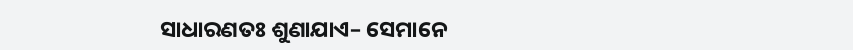ସାଧାରଣତଃ ଶୁଣାଯାଏ– ସେମାନେ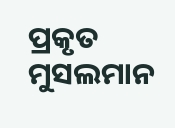ପ୍ରକୃତ ମୁସଲମାନ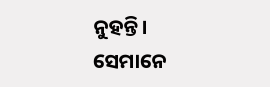ନୁହନ୍ତି। ସେମାନେ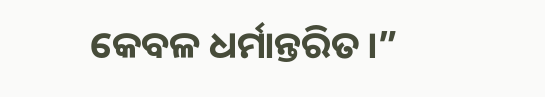କେବଳ ଧର୍ମାନ୍ତରିତ।”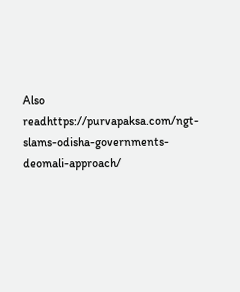Also readhttps://purvapaksa.com/ngt-slams-odisha-governments-deomali-approach/